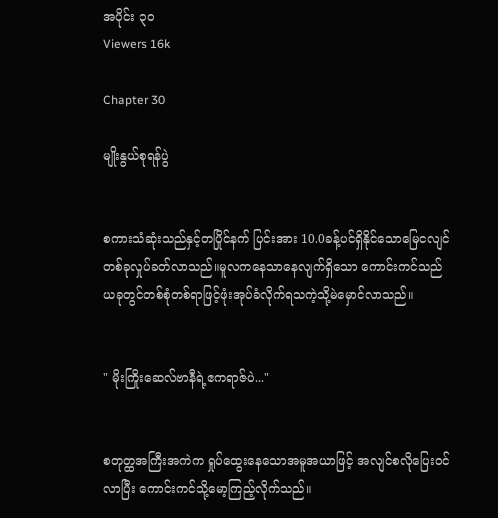အပိုင်း ၃၀
Viewers 16k

Chapter 30

မျိုးနွယ်စုရန်ပွဲ


စကားသံဆုံးသည်နှင့်တပြိုင်နက် ပြင်းအား 10.0ခန့်ပင်ရှိနိုင်သောမြေငလျင်တစ်ခုလှုပ်ခတ်လာသည်။မူလကနေသာနေလျက်ရှိသော ကောင်းကင်သည် ယခုတွင်တစ်စုံတစ်ရာဖြင့်ဖုံးအုပ်ခံလိုက်ရသကဲ့သို့မဲမှောင်လာသည်။


" မိုးကြိုးဆေလ်ဗာနီရဲ့ဧကရာဇ်ပဲ..."


စတုတ္ထအကြီးအကဲက ရှုပ်ထွေးနေသောအမူအယာဖြင့် အလျင်စလိုပြေးဝင်လာပြီး ကောင်းကင်သို့မော့ကြည့်လိုက်သည်။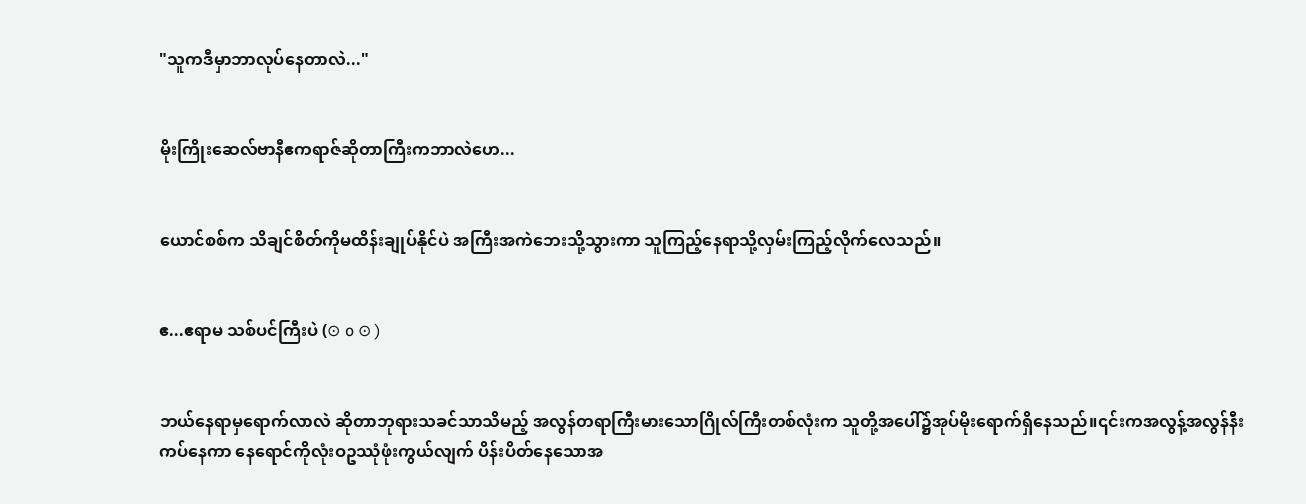"သူကဒီမှာဘာလုပ်နေတာလဲ..."


မိုးကြိုးဆေလ်ဗာနီဧကရာဇ်ဆိုတာကြီးကဘာလဲဟေ...


ယောင်စစ်က သိချင်စိတ်ကိုမထိန်းချုပ်နိုင်ပဲ အကြီးအကဲဘေးသို့သွားကာ သူကြည့်နေရာသို့လှမ်းကြည့်လိုက်လေသည်။


ဧ...ဧရာမ သစ်ပင်ကြီးပဲ (⊙ o ⊙ )


ဘယ်နေရာမှရောက်လာလဲ ဆိုတာဘုရားသခင်သာသိမည့် အလွန်တရာကြီးမားသောဂြိုလ်ကြီးတစ်လုံးက သူတို့အပေါ်၌အုပ်မိုးရောက်ရှိနေသည်။၎င်းကအလွန့်အလွန်နီးကပ်နေကာ နေရောင်ကိုလုံးဝဥဿုံဖုံးကွယ်လျက် ပိန်းပိတ်နေသောအ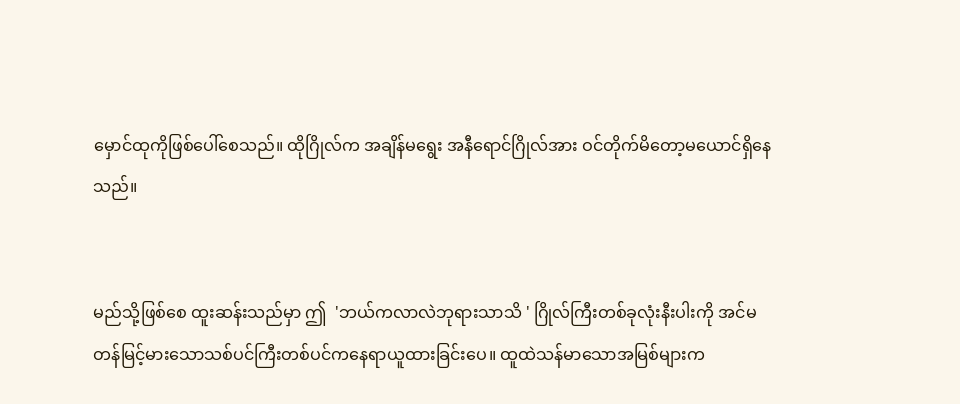မှောင်ထုကိုဖြစ်ပေါ်စေသည်။ ထိုဂြိုလ်က အချိန်မရွေး အနီရောင်ဂြိုလ်အား ဝင်တိုက်မိတော့မယောင်ရှိနေသည်။


မည်သို့ဖြစ်စေ ထူးဆန်းသည်မှာ ဤ  'ဘယ်ကလာလဲဘုရားသာသိ ' ဂြိုလ်ကြီးတစ်ခုလုံးနီးပါးကို အင်မတန်မြင့်မားသောသစ်ပင်ကြီးတစ်ပင်ကနေရာယူထားခြင်းပေ။ ထူထဲသန်မာသောအမြစ်များက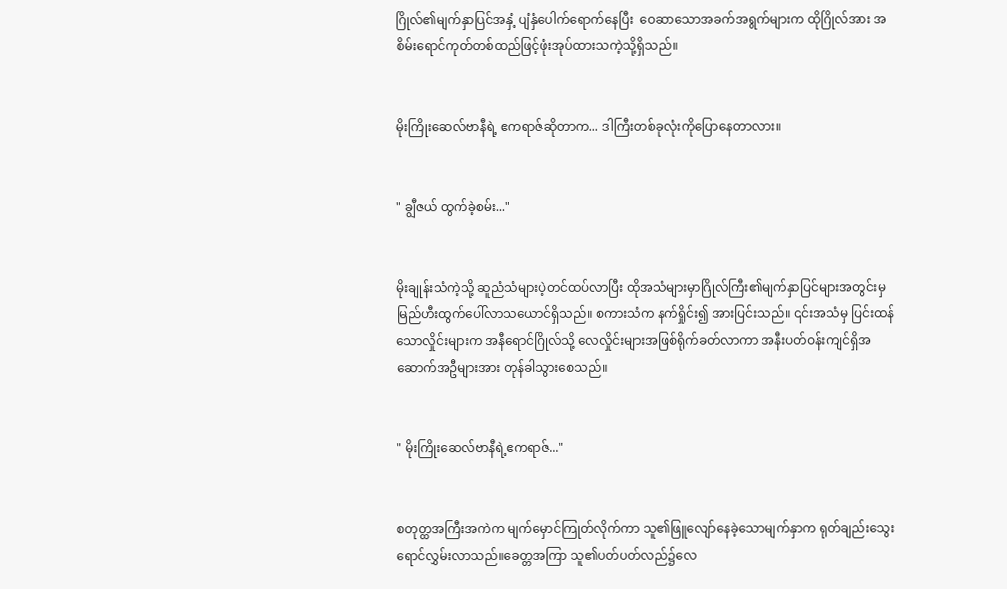ဂြိုလ်၏မျက်နှာပြင်အနှံ့ ပျံနှံပေါက်ရောက်နေပြီး  ဝေဆာသောအခက်အရွက်များက ထိုဂြိုလ်အား အစိမ်းရောင်ကုတ်တစ်ထည်ဖြင့်ဖုံးအုပ်ထားသကဲ့သို့ရှိသည်။


မိုးကြိုးဆေလ်ဗာနီရဲ့ ဧကရာဇ်ဆိုတာက... ဒါကြီးတစ်ခုလုံးကိုပြောနေတာလား။


" ချွီဇယ် ထွက်ခဲ့စမ်း..."


မိုးချုန်းသံကဲ့သို့ ဆူညံသံများပဲ့တင်ထပ်လာပြီး ထိုအသံများမှာဂြိုလ်ကြီး၏မျက်နှာပြင်များအတွင်းမှ မြည်ဟီးထွက်ပေါ်လာသယောင်ရှိသည်။ စကားသံက နက်ရှိုင်း၍ အားပြင်းသည်။ ၎င်းအသံမှ ပြင်းထန်သောလှိုင်းများက အနီရောင်ဂြိုလ်သို့ လေလှိုင်းများအဖြစ်ရိုက်ခတ်လာကာ အနီးပတ်ဝန်းကျင်ရှိအဆောက်အဦများအား တုန်ခါသွားစေသည်။


" မိုးကြိုးဆေလ်ဗာနီရဲ့ဧကရာဇ်..."


စတုတ္ထအကြီးအကဲက မျက်မှောင်ကြုတ်လိုက်ကာ သူ၏ဖြူလျော်နေခဲ့သောမျက်နှာက ရုတ်ချည်းသွေးရောင်လွှမ်းလာသည်။ခေတ္တအကြာ သူ၏ပတ်ပတ်လည်၌လေ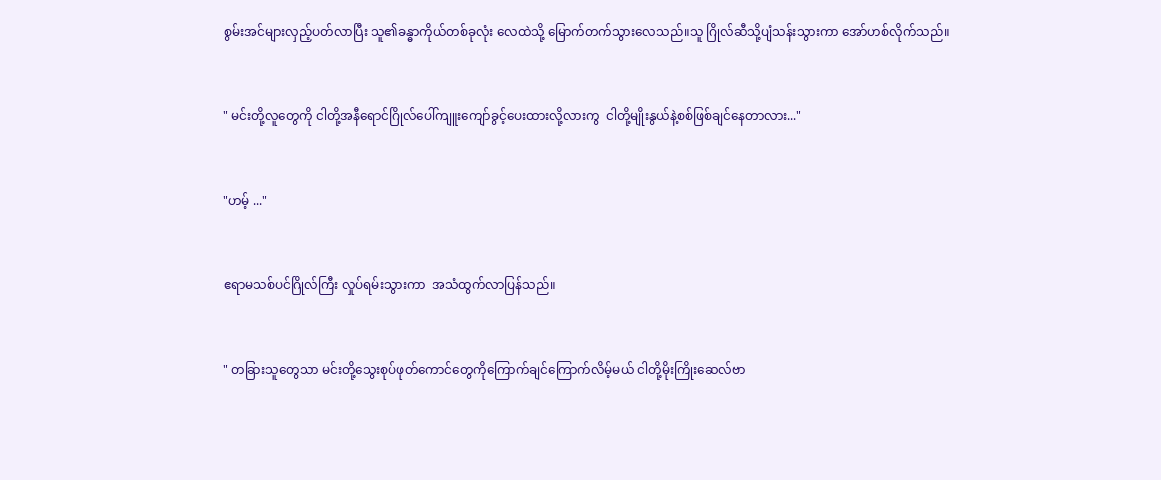စွမ်းအင်များလှည့်ပတ်လာပြီး သူ၏ခန္ဓာကိုယ်တစ်ခုလုံး လေထဲသို့ မြောက်တက်သွားလေသည်။သူ ဂြိုလ်ဆီသို့ပျံသန်းသွားကာ အော်ဟစ်လိုက်သည်။


" မင်းတို့လူတွေကို ငါတို့အနီရောင်ဂြိုလ်ပေါ်ကျူးကျော်ခွင့်ပေးထားလို့လားကွ  ငါတို့မျိုးနွယ်နဲ့စစ်ဖြစ်ချင်နေတာလား..."


"ဟမ့် ..."


ဧရာမသစ်ပင်ဂြိုလ်ကြီး လှုပ်ရမ်းသွားကာ  အသံထွက်လာပြန်သည်။


" တခြားသူတွေသာ မင်းတို့သွေးစုပ်ဖုတ်ကောင်တွေကိုကြောက်ချင်ကြောက်လိမ့်မယ် ငါတို့မိုးကြိုးဆေလ်ဗာ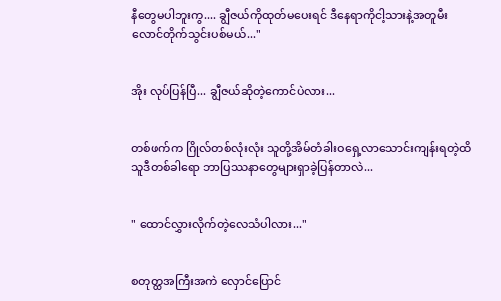နီတွေမပါဘူးကွ.... ချွီဇယ်ကိုထုတ်မပေးရင် ဒီနေရာကိုငါ့သားနဲ့အတူမီးလောင်တိုက်သွင်းပစ်မယ်..."


အိုး လုပ်ပြန်ပြီ... ချွီဇယ်ဆိုတဲ့ကောင်ပဲလား...


တစ်ဖက်က ဂြိုလ်တစ်လုံးလုံး သူတို့အိမ်တံခါးဝရှေ့လာသောင်းကျန်းရတဲ့ထိ သူဒီတစ်ခါရော ဘာပြဿနာတွေများရှာခဲ့ပြန်တာလဲ...


" ထောင်လွှားလိုက်တဲ့လေသံပါလား..."


စတုတ္ထအကြီးအကဲ လှောင်ပြောင်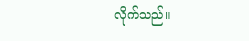လိုက်သည်။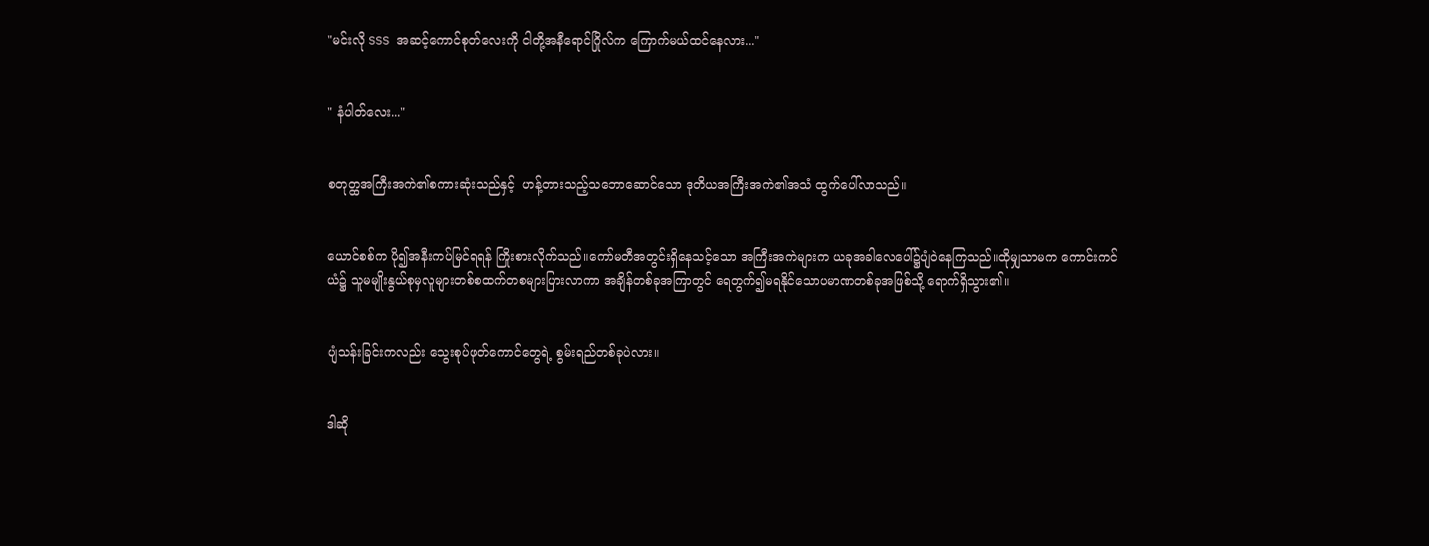"မင်းလို SSS အဆင့်ကောင်စုတ်လေးကို ငါတို့အနီရောင်ဂြိုလ်က ကြောက်မယ်ထင်နေလား..."


" နံပါတ်လေး..."


စတုတ္ထအကြီးအကဲ၏စကားဆုံးသည်နှင့်  ဟန့်တားသည့်သဘောဆောင်သော ဒုတိယအကြီးအကဲ၏အသံ ထွက်ပေါ်လာသည်။


ယောင်စစ်က ပို၍အနီးကပ်မြင်ရရန် ကြိုးစားလိုက်သည်။ကော်မတီအတွင်းရှိနေသင့်သော အကြီးအကဲများက ယခုအခါလေပေါ်၌ပျံဝဲနေကြသည်။ထိုမျှသာမက ကောင်းကင်ယံ၌ သူမမျိုးနွယ်စုမှလူများတစ်စထက်တစများပြားလာကာ အချိန်တစ်ခုအကြာတွင် ရေတွက်၍မရနိုင်သောပမာဏတစ်ခုအဖြစ်သို့ ရောက်ရှိသွား၏။


ပျံသန်းခြင်းကလည်း သွေးစုပ်ဖုတ်ကောင်တွေရဲ့ စွမ်းရည်တစ်ခုပဲလား။


ဒါဆို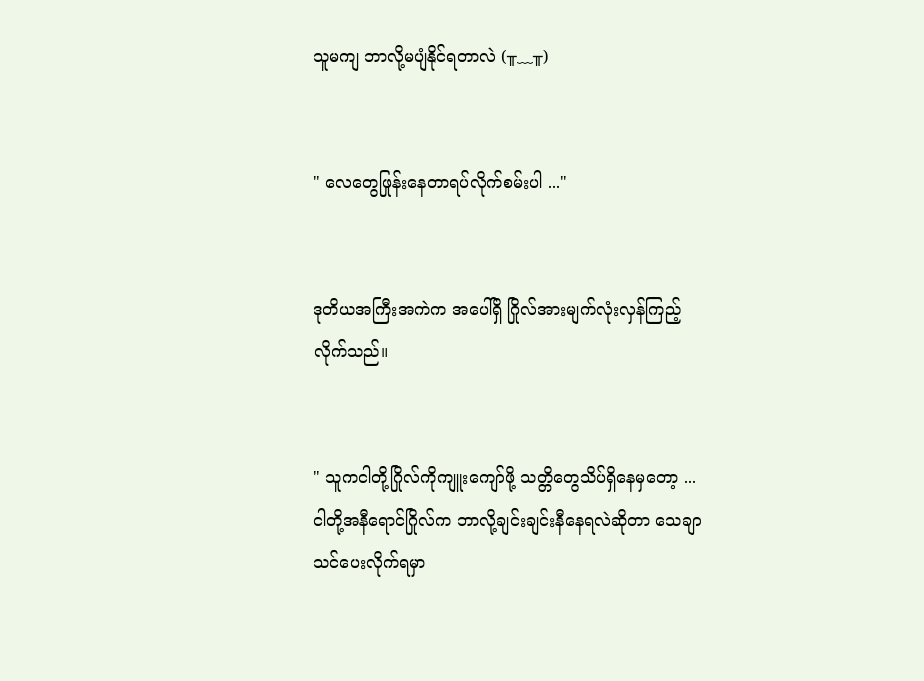သူမကျ ဘာလို့မပျံနိုင်ရတာလဲ (╥﹏╥)


" လေတွေဖြုန်းနေတာရပ်လိုက်စမ်းပါ ..."


ဒုတိယအကြီးအကဲက အပေါ်ရှိ ဂြိုလ်အားမျက်လုံးလှန်ကြည့်လိုက်သည်။


" သူကငါတို့ဂြိုလ်ကိုကျူးကျော်ဖို့ သတ္တိတွေသိပ်ရှိနေမှတော့ ... ငါတို့အနီရောင်ဂြိုလ်က ဘာလို့ချင်းချင်းနီနေရလဲဆိုတာ သေချာသင်ပေးလိုက်ရမှာ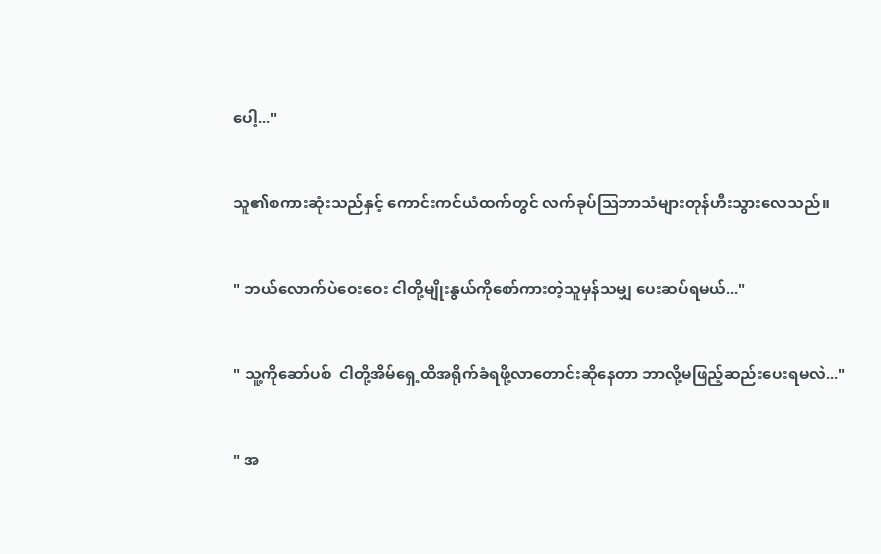ပေါ့..."


သူ၏စကားဆုံးသည်နှင့် ကောင်းကင်ယံထက်တွင် လက်ခုပ်သြဘာသံများတုန်ဟီးသွားလေသည်။


" ဘယ်လောက်ပဲဝေးဝေး ငါတို့မျိုးနွယ်ကိုစော်ကားတဲ့သူမှန်သမျှ ပေးဆပ်ရမယ်..."


" သူ့ကိုဆော်ပစ်  ငါတို့အိမ်ရှေ့ထိအရိုက်ခံရဖို့လာတောင်းဆိုနေတာ ဘာလို့မဖြည့်ဆည်းပေးရမလဲ..."


" အ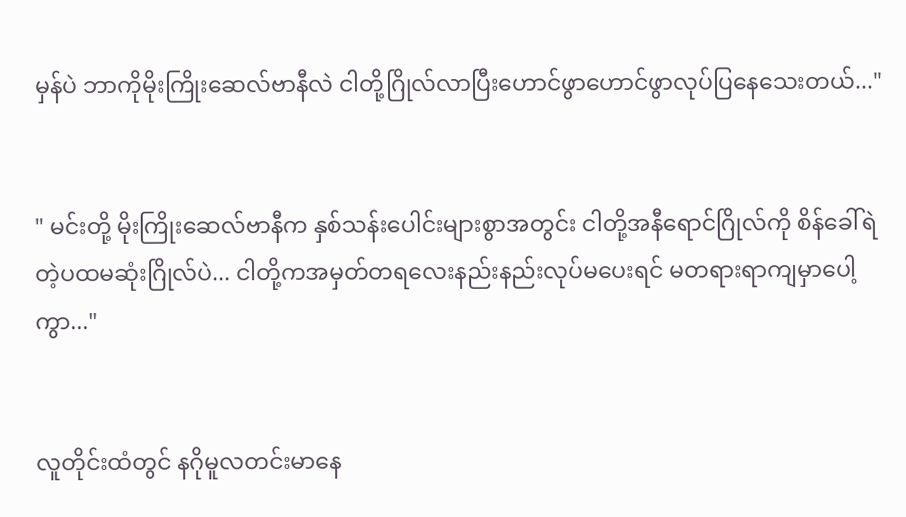မှန်ပဲ ဘာကိုမိုးကြိုးဆေလ်ဗာနီလဲ ငါတို့ဂြိုလ်လာပြီးဟောင်ဖွာဟောင်ဖွာလုပ်ပြနေသေးတယ်..."


" မင်းတို့ မိုးကြိုးဆေလ်ဗာနီက နှစ်သန်းပေါင်းများစွာအတွင်း ငါတို့အနီရောင်ဂြိုလ်ကို စိန်ခေါ်ရဲတဲ့ပထမဆုံးဂြိုလ်ပဲ... ငါတို့ကအမှတ်တရလေးနည်းနည်းလုပ်မပေးရင် မတရားရာကျမှာပေါ့ကွာ..."


လူတိုင်းထံတွင် နဂိုမူလတင်းမာနေ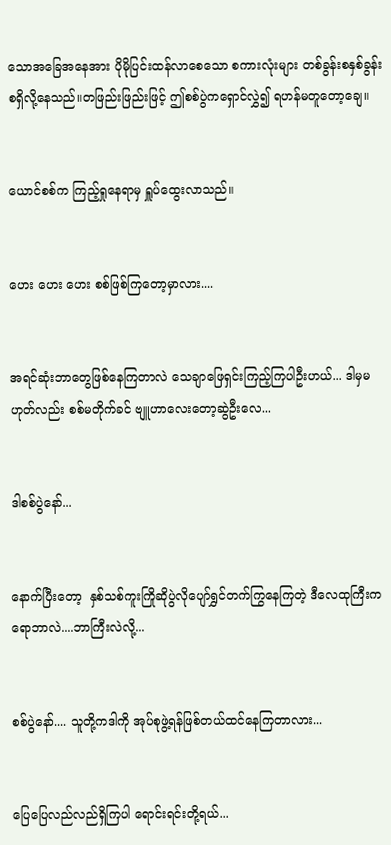သောအခြေအနေအား ပိုမိုပြင်းထန်လာစေသော စကားလုံးများ တစ်ခွန်းစနှစ်ခွန်းစရှိလို့နေသည်။တဖြည်းဖြည်းဖြင့် ဤစစ်ပွဲကရှောင်လွှဲ၍ ရဟန်မတူတော့ချေ။


ယောင်စစ်က ကြည့်ရှုနေရာမှ ရှူပ်ထွေးလာသည်။


ဟေး ဟေး ဟေး စစ်ဖြစ်ကြတော့မှာလား....


အရင်ဆုံးဘာတွေဖြစ်နေကြတာလဲ သေချာဖြေရှင်းကြည့်ကြပါဦးဟယ်... ဒါမှမဟုတ်လည်း စစ်မတိုက်ခင် ဗျူဟာလေးတော့ဆွဲဦးလေ...


ဒါစစ်ပွဲနော်...


နောက်ပြီးတော့  နှစ်သစ်ကူးကြိုဆိုပွဲလိုပျော်ရွှင်တက်ကြွနေကြတဲ့ ဒီလေထုကြီးကရောဘာလဲ....ဘာကြီးလဲလို့...


စစ်ပွဲနော်.... သူတို့ကဒါကို အုပ်စုဖွဲ့ရန်ဖြစ်တယ်ထင်နေကြတာလား...


ပြေပြေလည်လည်ရှိကြပါ ရောင်းရင်းတို့ရယ်...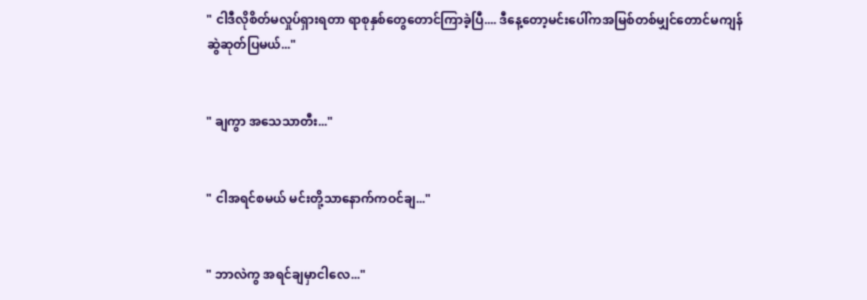" ငါဒီလိုစိတ်မလှုပ်ရှားရတာ ရာစုနှစ်တွေတောင်ကြာခဲ့ပြီ.... ဒီနေ့တော့မင်းပေါ်ကအမြစ်တစ်မျှင်တောင်မကျန်ဆွဲဆုတ်ပြမယ်..."


" ချကွာ အသေသာတီး..."


" ငါအရင်စမယ် မင်းတို့သာနောက်ကဝင်ချ..."


" ဘာလဲကွ အရင်ချမှာငါလေ..."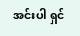အင်းပါ ရှင်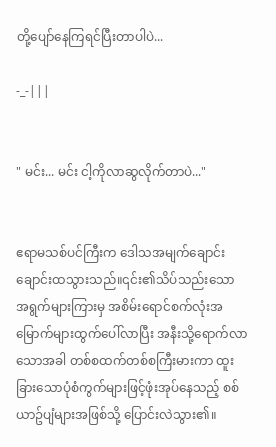တို့ပျော်နေကြရင်ပြီးတာပါပဲ...

-_-|||


" မင်း... မင်း ငါ့ကိုလာဆွလိုက်တာပဲ..."


ဧရာမသစ်ပင်ကြီးက ဒေါသအမျက်ချောင်းချောင်းထသွားသည်။၎င်း၏သိပ်သည်းသော အရွက်များကြားမှ အစိမ်းရောင်စက်လုံးအမြောက်များထွက်ပေါ်လာပြီး အနီးသို့ရောက်လာသောအခါ တစ်စထက်တစ်စကြီးမားကာ ထူးခြားသောပုံစံကွက်များဖြင့်ဖုံးအုပ်နေသည့် စစ်ယာဥ်ပျံများအဖြစ်သို့ ပြောင်းလဲသွား၏။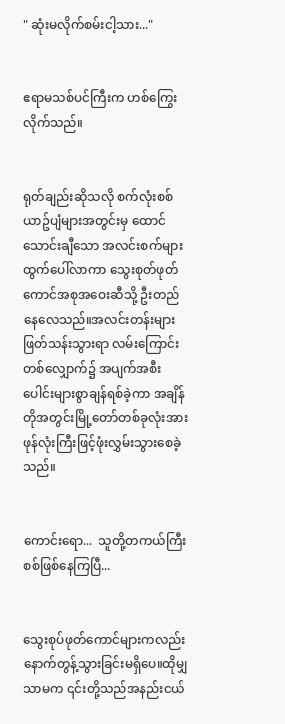" ဆုံးမလိုက်စမ်းငါ့သား..."


ဧရာမသစ်ပင်ကြီးက ဟစ်ကြွေးလိုက်သည်။


ရုတ်ချည်းဆိုသလို စက်လုံးစစ်ယာဥ်ပျံများအတွင်းမှ ထောင်သောင်းချီသော အလင်းစက်များထွက်ပေါ်လာကာ သွေးစုတ်ဖုတ်ကောင်အစုအဝေးဆီသို့ ဦးတည်နေလေသည်။အလင်းတန်းများဖြတ်သန်းသွားရာ လမ်းကြောင်းတစ်လျှောက်၌ အပျက်အစီးပေါင်းများစွာချန်ရစ်ခဲ့ကာ အချိန်တိုအတွင်းမြို့တော်တစ်ခုလုံးအား ဖုန်လုံးကြီးဖြင့်ဖုံးလွှမ်းသွားစေခဲ့သည်။


ကောင်းရော...  သူတို့တကယ်ကြီးစစ်ဖြစ်နေကြပြီ...


သွေးစုပ်ဖုတ်ကောင်များကလည်း နောက်တွန့်သွားခြင်းမရှိပေ။ထိုမျှသာမက ၎င်းတို့သည်အနည်းငယ်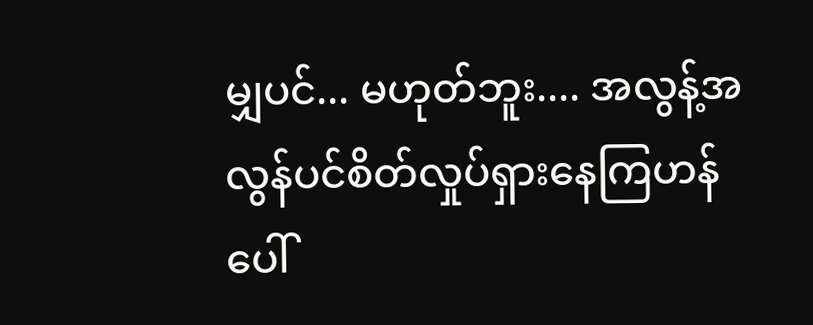မျှပင်... မဟုတ်ဘူး.... အလွန့်အလွန်ပင်စိတ်လှုပ်ရှားနေကြဟန်ပေါ်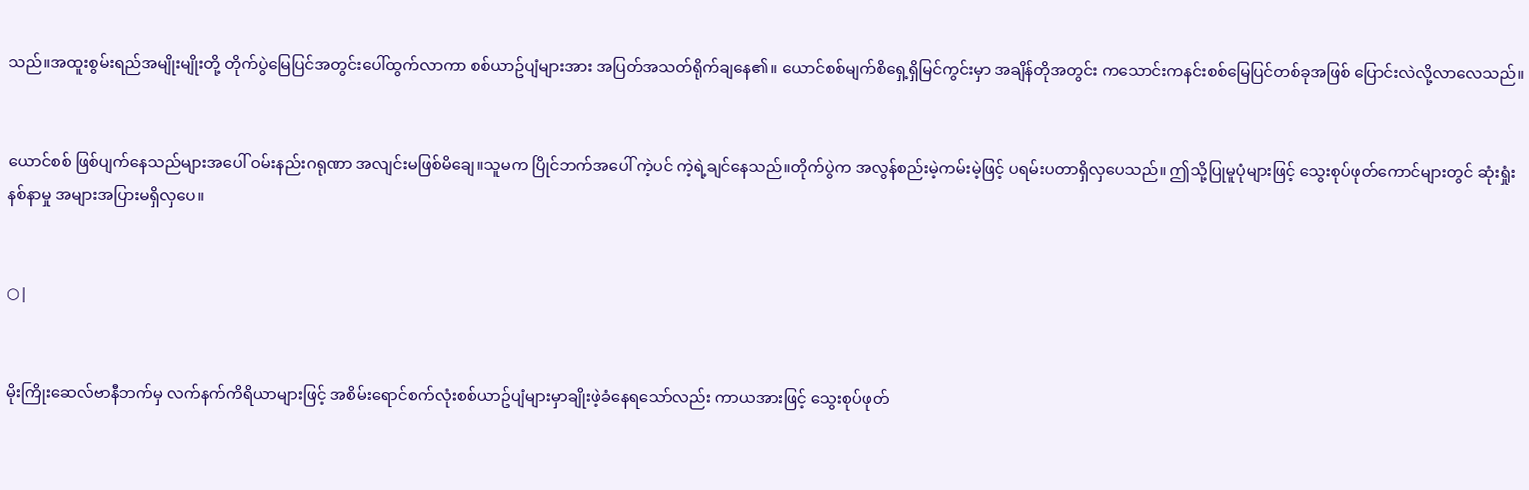သည်။အထူးစွမ်းရည်အမျိုးမျိုးတို့ တိုက်ပွဲမြေပြင်အတွင်းပေါ်ထွက်လာကာ စစ်ယာဥ်ပျံများအား အပြတ်အသတ်ရိုက်ချနေ၏။ ယောင်စစ်မျက်စိရှေ့ရှိမြင်ကွင်းမှာ အချိန်တိုအတွင်း ကသောင်းကနင်းစစ်မြေပြင်တစ်ခုအဖြစ် ပြောင်းလဲလို့လာလေသည်။


ယောင်စစ် ဖြစ်ပျက်နေသည်များအပေါ် ဝမ်းနည်းဂရုဏာ အလျင်းမဖြစ်မိချေ။သူမက ပြိုင်ဘက်အပေါ် ကဲ့ပင် ကဲ့ရဲ့ချင်နေသည်။တိုက်ပွဲက အလွန်စည်းမဲ့ကမ်းမဲ့ဖြင့် ပရမ်းပတာရှိလှပေသည်။ ဤသို့ပြုမူပုံများဖြင့် သွေးစုပ်ဖုတ်ကောင်များတွင် ဆုံးရှုံးနစ်နာမှု အများအပြားမရှိလှပေ။


○|


မိုးကြိုးဆေလ်ဗာနီဘက်မှ လက်နက်ကိရိယာများဖြင့် အစိမ်းရောင်စက်လုံးစစ်ယာဥ်ပျံများမှာချိုးဖဲ့ခံနေရသော်လည်း ကာယအားဖြင့် သွေးစုပ်ဖုတ်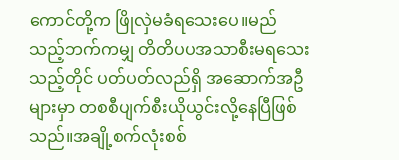ကောင်တို့က ဖြိုလှဲမခံရသေးပေ။မည်သည့်ဘက်ကမျှ တိတိပပအသာစီးမရသေးသည့်တိုင် ပတ်ပတ်လည်ရှိ အဆောက်အဦများမှာ တစစီပျက်စီးယိုယွင်းလို့နေပြီဖြစ်သည်။အချို့စက်လုံးစစ်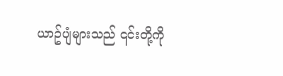ယာဥ်ပျံများသည် ၎င်းတို့ကို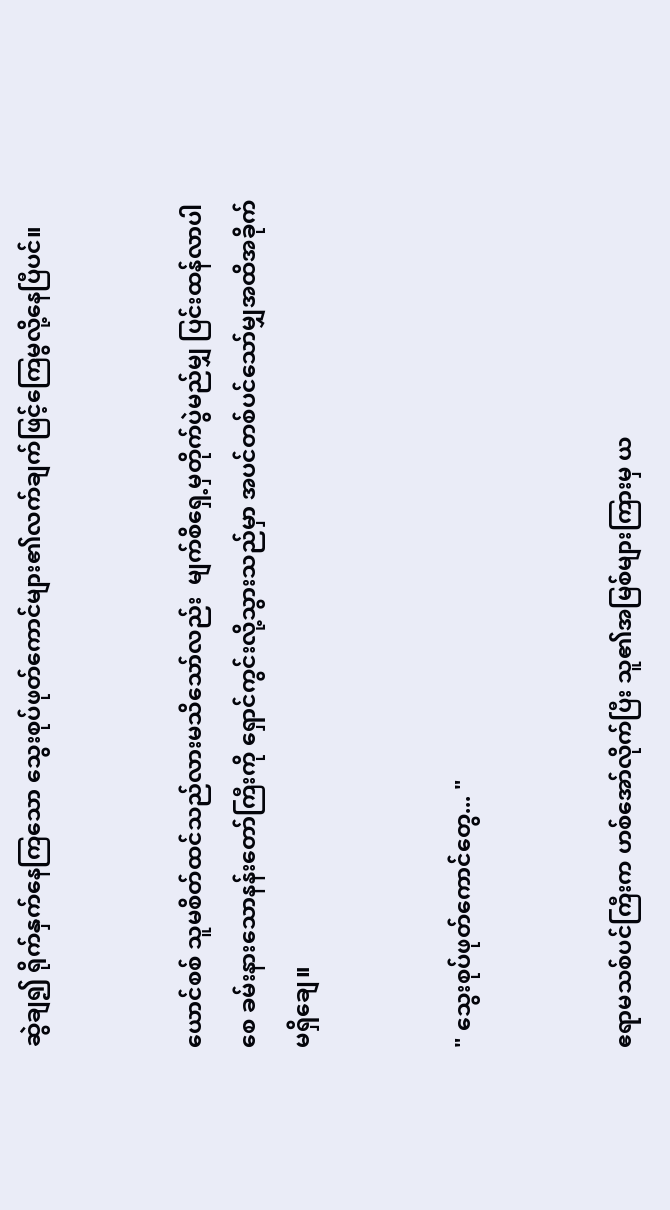ဆွဲချ၍ ရိုက်နှက်နေကြသော သွေးစုပ်ဖုတ်ကောင်များ၏လက်ချက်ဖြင့်ကြေမွလို့နေပြီပင်။


ယောင်စစ် သူမစိတ်ထင်သည်လားမသိသော်လည်း  မျက်စိရှေ့မှတိုက်ပွဲမည်မျှ ပြင်းထန်လာပါစေ ခမ်းနားသောနန်းတော်ကြီးကို ရှောင်ကွင်းလို့သွားသည်မှာ အပင်တစ်ပင်သော်မျှအထိအခိုက် မရှိချေ။


" သွေးစုပ်ဖုတ်ကောင်တွေ... "


ဧရာမသစ်ပင်ကြီးက ဟစ်အော်လိုက်ပြီး သူ၏အမြစ်များကြားမှ ယ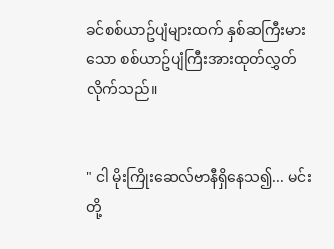ခင်စစ်ယာဥ်ပျံများထက် နှစ်ဆကြီးမားသော စစ်ယာဥ်ပျံကြီးအားထုတ်လွှတ်လိုက်သည်။


" ငါ မိုးကြိုးဆေလ်ဗာနီရှိနေသ၍... မင်းတို့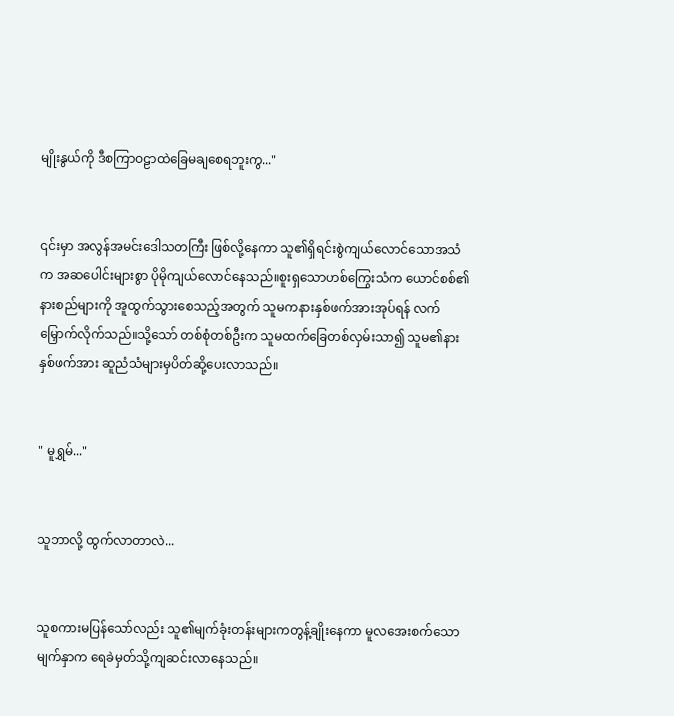မျိုးနွယ်ကို ဒီစကြာဝဠာထဲခြေမချစေရဘူးကွ..."


၎င်းမှာ အလွန်အမင်းဒေါသတကြီး ဖြစ်လို့နေကာ သူ၏ရှိရင်းစွဲကျယ်လောင်သောအသံက အဆပေါင်းများစွာ ပိုမိုကျယ်လောင်နေသည်။စူးရှသောဟစ်ကြွေးသံက ယောင်စစ်၏နားစည်များကို အူထွက်သွားစေသည့်အတွက် သူမကနားနှစ်ဖက်အားအုပ်ရန် လက်မြှောက်လိုက်သည်။သို့သော် တစ်စုံတစ်ဦးက သူမထက်ခြေတစ်လှမ်းသာ၍ သူမ၏နားနှစ်ဖက်အား ဆူညံသံများမှပိတ်ဆို့ပေးလာသည်။


" မူရွှမ်..."


သူဘာလို့ ထွက်လာတာလဲ...


သူစကားမပြန်သော်လည်း သူ၏မျက်ခုံးတန်းများကတွန့်ချိုးနေကာ မူလအေးစက်သောမျက်နှာက ရေခဲမှတ်သို့ကျဆင်းလာနေသည်။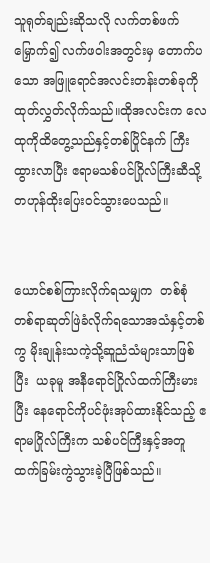သူရုတ်ချည်းဆိုသလို လက်တစ်ဖက်မြှောက်၍ လက်ဖဝါးအတွင်းမှ တောက်ပသော အဖြူရောင်အလင်းတန်းတစ်ခုကို ထုတ်လွှတ်လိုက်သည်။ထိုအလင်းက လေထုကိုထိတွေ့သည်နှင့်တစ်ပြိုင်နက် ကြီးထွားလာပြီး ဧရာမသစ်ပင်ဂြိုလ်ကြီးဆီသို့ တဟုန်ထိုးပြေးဝင်သွားပေသည်။


ယောင်စစ်ကြားလိုက်ရသမျှက  တစ်စုံတစ်ရာဆုတ်ဖြဲခံလိုက်ရသောအသံနှင့်တစ်ကွ မိုးချုန်းသကဲ့သို့ဆူညံသံများသာဖြစ်ပြီး  ယခုမူ အနီရောင်ဂြိုလ်ထက်ကြီးမားပြီး နေရောင်ကိုပင်ဖုံးအုပ်ထားနိုင်သည့် ဧရာမဂြိုလ်ကြီးက သစ်ပင်ကြီးနှင့်အတူ ထက်ခြမ်းကွဲသွားခဲ့ပြီဖြစ်သည်။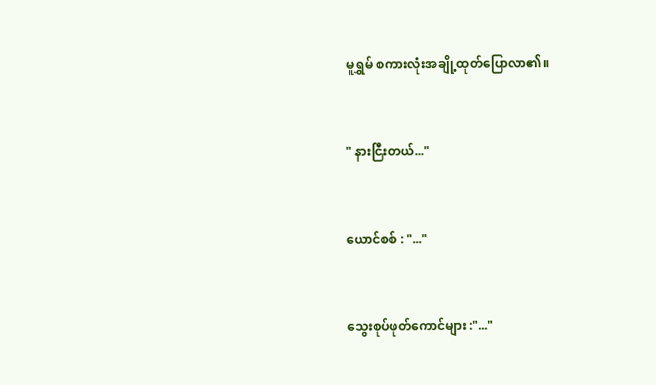မူရွှမ် စကားလုံးအချို့ထုတ်ပြောလာ၏။


" နားငြီးတယ်..."


ယောင်စစ် : "..."


သွေးစုပ်ဖုတ်ကောင်များ :"..."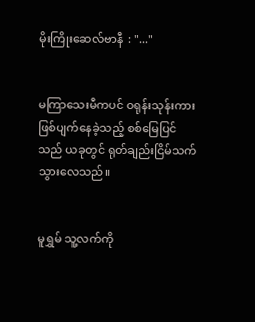မိုးကြိုးဆေလ်ဗာနီ  : "..."


မကြာသေးမီကပင် ဝရုန်းသုန်းကားဖြစ်ပျက်နေခဲ့သည့် စစ်မြေပြင်သည် ယခုတွင် ရုတ်ချည်းငြိမ်သက်သွားလေသည်။


မူရွှမ် သူ့လက်ကို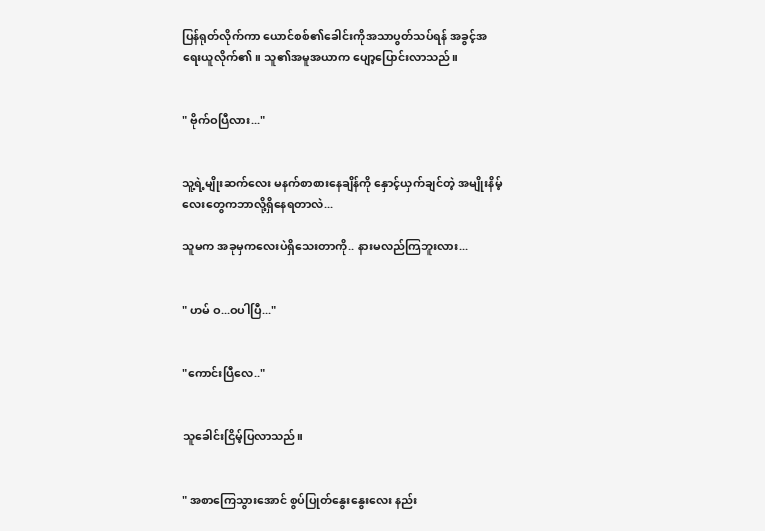ပြန်ရုတ်လိုက်ကာ ယောင်စစ်၏ခေါင်းကိုအသာပွတ်သပ်ရန် အခွင့်အရေးယူလိုက်၏။ သူ၏အမူအယာက ပျော့ပြောင်းလာသည်။


" ဗိုက်ဝပြီလား..."


သူ့ရဲ့မျိုးဆက်လေး မနက်စာစားနေချိန်ကို နှောင့်ယှက်ချင်တဲ့ အမျိုးနိမ့်လေးတွေကဘာလို့ရှိနေရတာလဲ...

သူမက အခုမှကလေးပဲရှိသေးတာကို.. နားမလည်ကြဘူးလား...


" ဟမ် ဝ...ဝပါပြီ..."


"ကောင်းပြီလေ.."


သူခေါင်းငြိမ့်ပြလာသည်။


" အစာကြေသွားအောင် စွပ်ပြုတ်နွေးနွေးလေး နည်း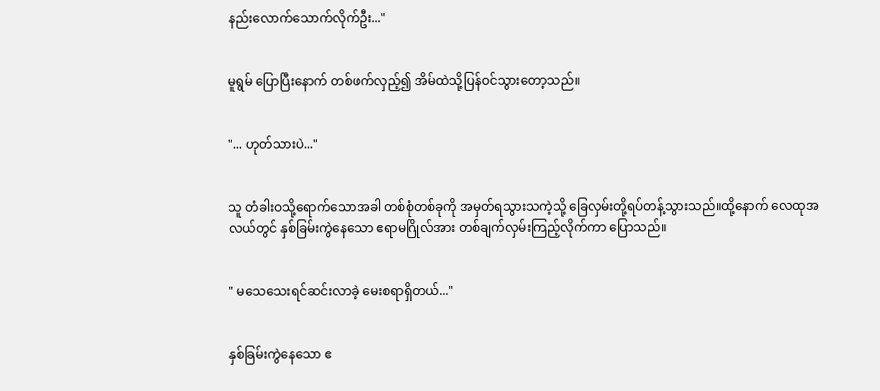နည်းလောက်သောက်လိုက်ဦး..."


မူရွမ် ပြောပြီးနောက် တစ်ဖက်လှည့်၍ အိမ်ထဲသို့ပြန်ဝင်သွားတော့သည်။


"... ဟုတ်သားပဲ..."


သူ တံခါးဝသို့ရောက်သောအခါ တစ်စုံတစ်ခုကို အမှတ်ရသွားသကဲ့သို့ ခြေလှမ်းတို့ရပ်တန့်သွားသည်။ထို့နောက် လေထုအလယ်တွင် နှစ်ခြမ်းကွဲနေသော ဧရာမဂြိုလ်အား တစ်ချက်လှမ်းကြည့်လိုက်ကာ ပြောသည်။


" မသေသေးရင်ဆင်းလာခဲ့ မေးစရာရှိတယ်..."


နှစ်ခြမ်းကွဲနေသော ဧ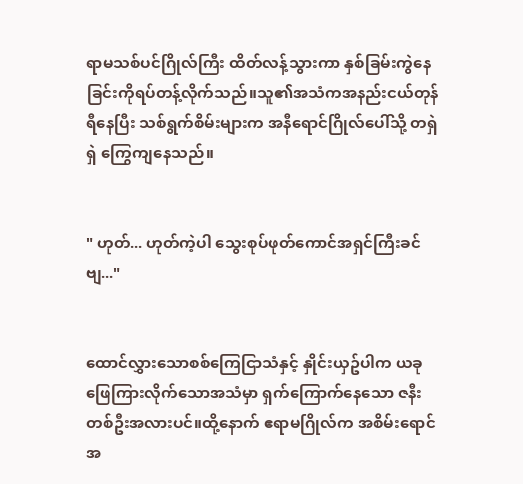ရာမသစ်ပင်ဂြိုလ်ကြီး ထိတ်လန့်သွားကာ နှစ်ခြမ်းကွဲနေခြင်းကိုရပ်တန့်လိုက်သည်။သူ၏အသံကအနည်းငယ်တုန်ရီနေပြီး သစ်ရွက်စိမ်းများက အနီရောင်ဂြိုလ်ပေါ်သို့ တရှဲရှဲ ကြွေကျနေသည်။


" ဟုတ်... ဟုတ်ကဲ့ပါ သွေးစုပ်ဖုတ်ကောင်အရှင်ကြီးခင်ဗျ..."


ထောင်လွှားသောစစ်ကြေငြာသံနှင့် နှိုင်းယှဥ်ပါက ယခုဖြေကြားလိုက်သောအသံမှာ ရှက်ကြောက်နေသော ဇနီးတစ်ဦးအလားပင်။ထို့နောက် ဧရာမဂြိုလ်က အစိမ်းရောင်အ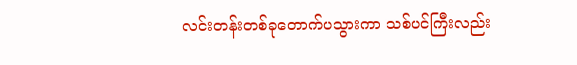လင်းတန်းတစ်ခုတောက်ပသွားကာ သစ်ပင်ကြီးလည်း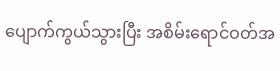ပျောက်ကွယ်သွားပြီး အစိမ်းရောင်ဝတ်အ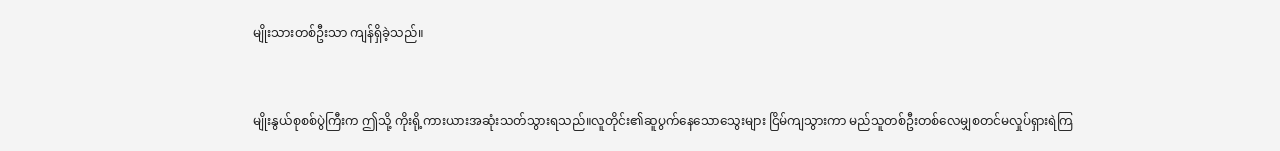မျိုးသားတစ်ဦးသာ ကျန်ရှိခဲ့သည်။


မျိုးနွယ်စုစစ်ပွဲကြီးက ဤသို့ ကိုးရို့ကားယားအဆုံးသတ်သွားရသည်။လူတိုင်း၏ဆူပွက်နေသောသွေးများ ငြိမ်ကျသွားကာ မည်သူတစ်ဦးတစ်လေမျှစတင်မလှုပ်ရှားရဲကြ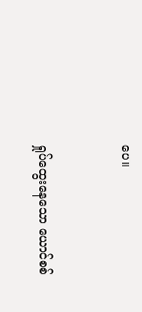ပေ။


ရှုပ်ထွေးနေသော ယောင်စစ်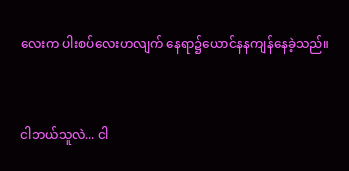လေးက ပါးစပ်လေးဟလျက် နေရာ၌ယောင်နနကျန်နေခဲ့သည်။


ငါဘယ်သူလဲ... ငါ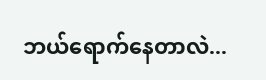ဘယ်ရောက်နေတာလဲ...